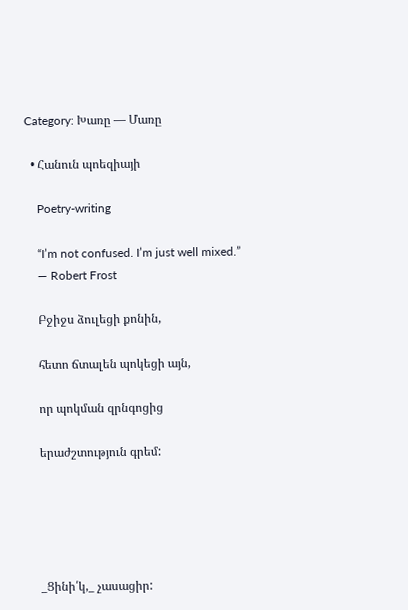Category: Խառը — Մառը

  • Հանուն պոեզիայի

    Poetry-writing

    “I’m not confused. I’m just well mixed.”
    ― Robert Frost

    Բջիջս ձուլեցի քոնին,

    հետո ճտալեն պոկեցի այն,

    որ պոկման զրնգոցից

    երաժշտություն գրեմ:





    _Ցինի՛կ,_ չասացիր: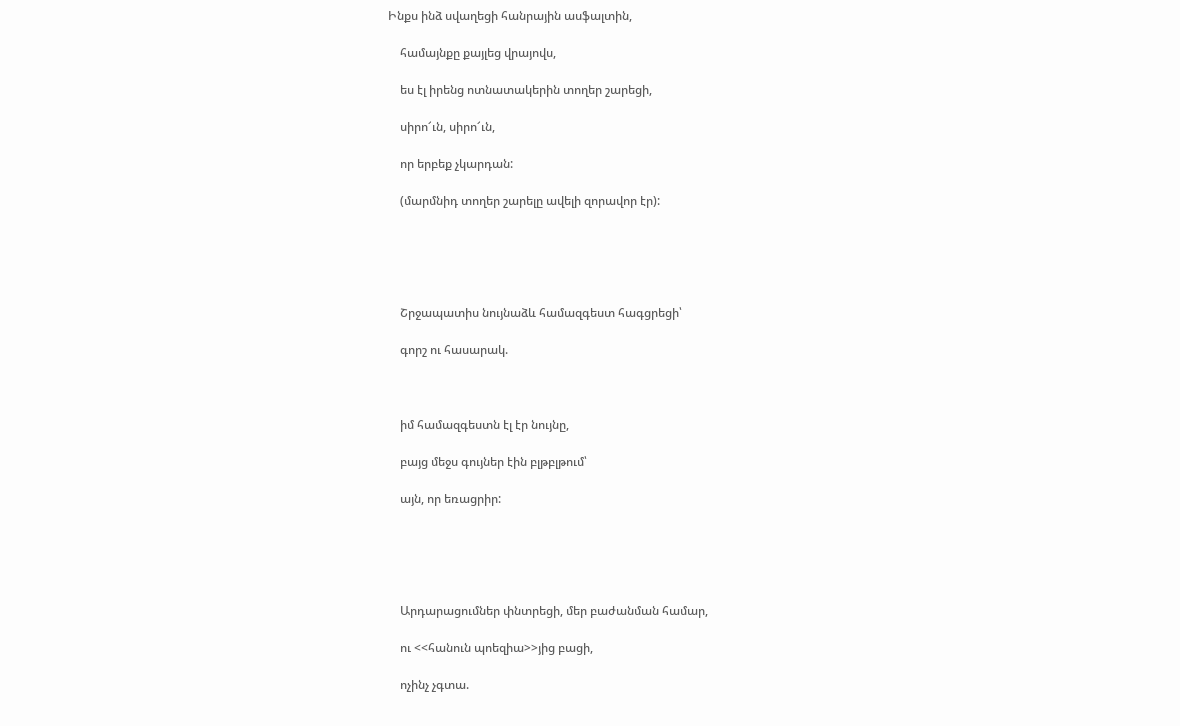Ինքս ինձ սվաղեցի հանրային ասֆալտին,

    համայնքը քայլեց վրայովս,

    ես էլ իրենց ոտնատակերին տողեր շարեցի,

    սիրո՜ւն, սիրո՜ւն,

    որ երբեք չկարդան:

    (մարմնիդ տողեր շարելը ավելի զորավոր էր):





    Շրջապատիս նույնաձև համազգեստ հագցրեցի՝

    գորշ ու հասարակ.



    իմ համազգեստն էլ էր նույնը,

    բայց մեջս գույներ էին բլթբլթում՝

    այն, որ եռացրիր:





    Արդարացումներ փնտրեցի, մեր բաժանման համար,

    ու <<հանուն պոեզիա>>յից բացի,

    ոչինչ չգտա.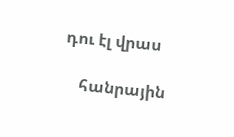դու էլ վրաս

    հանրային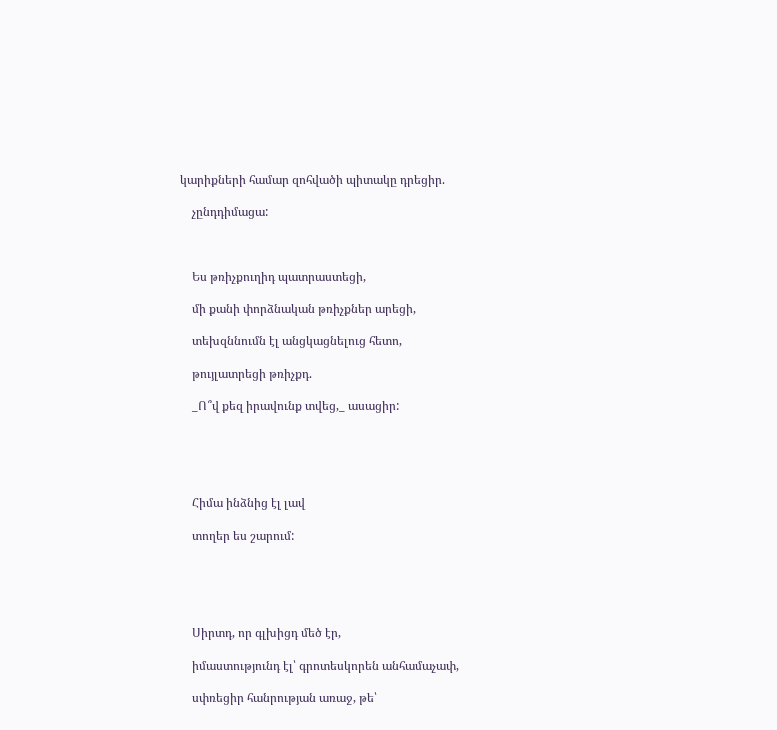կարիքների համար զոհվածի պիտակը դրեցիր.

    չընդդիմացա:



    Ես թռիչքուղիդ պատրաստեցի,

    մի քանի փորձնական թռիչքներ արեցի,

    տեխզննումն էլ անցկացնելուց հետո,

    թույլատրեցի թռիչքդ.

    _Ո՞վ քեզ իրավունք տվեց,_ ասացիր:





    Հիմա ինձնից էլ լավ

    տողեր ես շարում:





    Սիրտդ, որ գլխիցդ մեծ էր,

    իմաստությունդ էլ՝ գրոտեսկորեն անհամաչափ,

    սփռեցիր հանրության առաջ, թե՝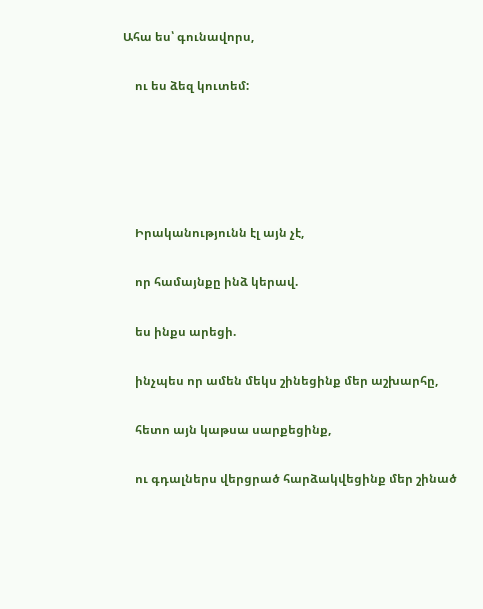Ահա ես՝ գունավորս,

    ու ես ձեզ կուտեմ:





    Իրականությունն էլ այն չէ,

    որ համայնքը ինձ կերավ.

    ես ինքս արեցի.

    ինչպես որ ամեն մեկս շինեցինք մեր աշխարհը,

    հետո այն կաթսա սարքեցինք,

    ու գդալներս վերցրած հարձակվեցինք մեր շինած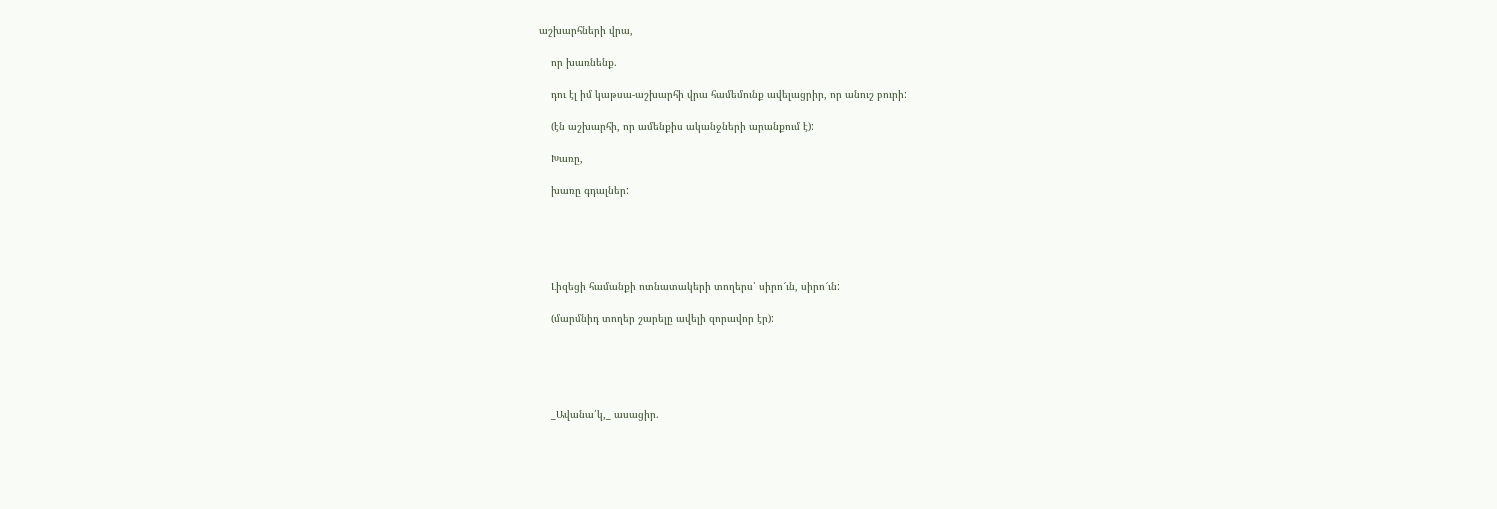աշխարհների վրա,

    որ խառնենք.

    դու էլ իմ կաթսա-աշխարհի վրա համեմունք ավելացրիր, որ անուշ բուրի:

    (էն աշխարհի, որ ամենքիս ականջների արանքում է):

    Խառը,

    խառը գդալներ:





    Լիզեցի համանքի ոտնատակերի տողերս՝ սիրո՜ւն, սիրո՜ւն:

    (մարմնիդ տողեր շարելը ավելի զորավոր էր):





    _Ավանա՛կ,_ ասացիր.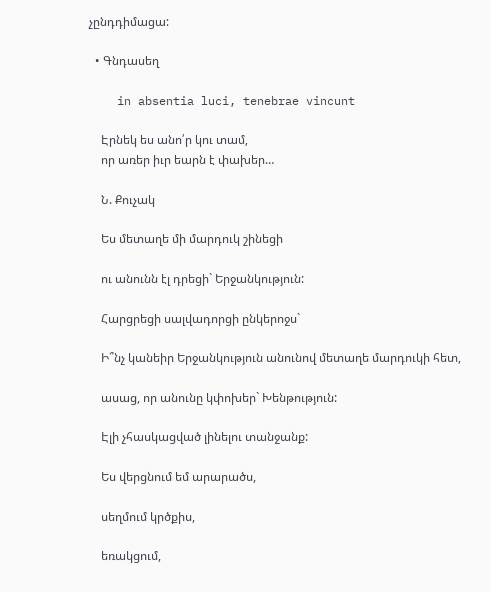չընդդիմացա:

  • Գնդասեղ

    in absentia luci, tenebrae vincunt

    Էրնեկ ես անո՛ր կու տամ,
    որ առեր իւր եարն է փախեր…

    Ն. Քուչակ

    Ես մետաղե մի մարդուկ շինեցի

    ու անունն էլ դրեցի` Երջանկություն:

    Հարցրեցի սալվադորցի ընկերոջս`

    Ի՞նչ կանեիր Երջանկություն անունով մետաղե մարդուկի հետ,

    ասաց, որ անունը կփոխեր` Խենթություն:

    Էլի չհասկացված լինելու տանջանք:

    Ես վերցնում եմ արարածս,

    սեղմում կրծքիս,

    եռակցում,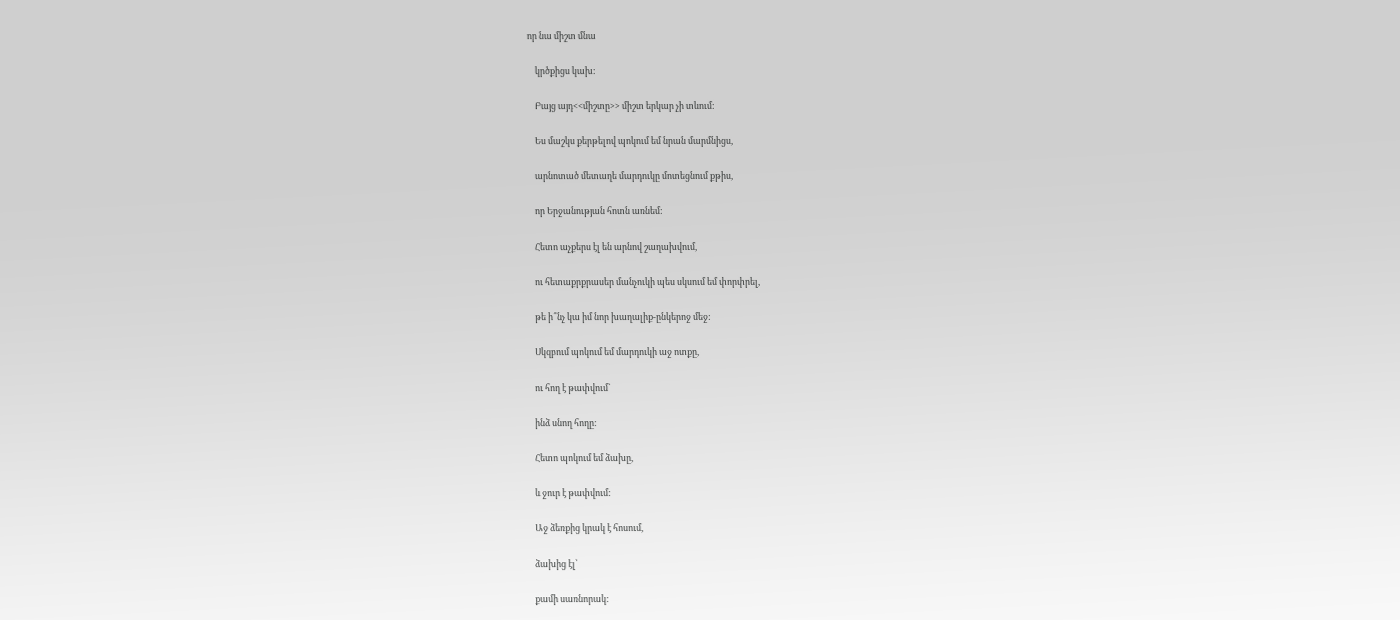որ նա միշտ մնա

    կրծքիցս կախ:

    Բայց այդ<<միշտը>> միշտ երկար չի տևում:

    Ես մաշկս քերթելով պոկում եմ նրան մարմնիցս,

    արնոտած մետաղե մարդուկը մոտեցնում քթիս,

    որ Երջանության հոտն առնեմ:

    Հետո աչքերս էլ են արնով շաղախվում,

    ու հետաքրքրասեր մանչուկի պես սկսում եմ փորփրել,

    թե ի՞նչ կա իմ նոր խաղալիք-ընկերոջ մեջ:

    Սկզբում պոկում եմ մարդուկի աջ ոտքը,

    ու հող է թափվում`

    ինձ սնող հողը:

    Հետո պոկում եմ ձախը,

    և ջուր է թափվում:

    Աջ ձեռքից կրակ է հոսում,

    ձախից էլ՝

    քամի սառնորակ: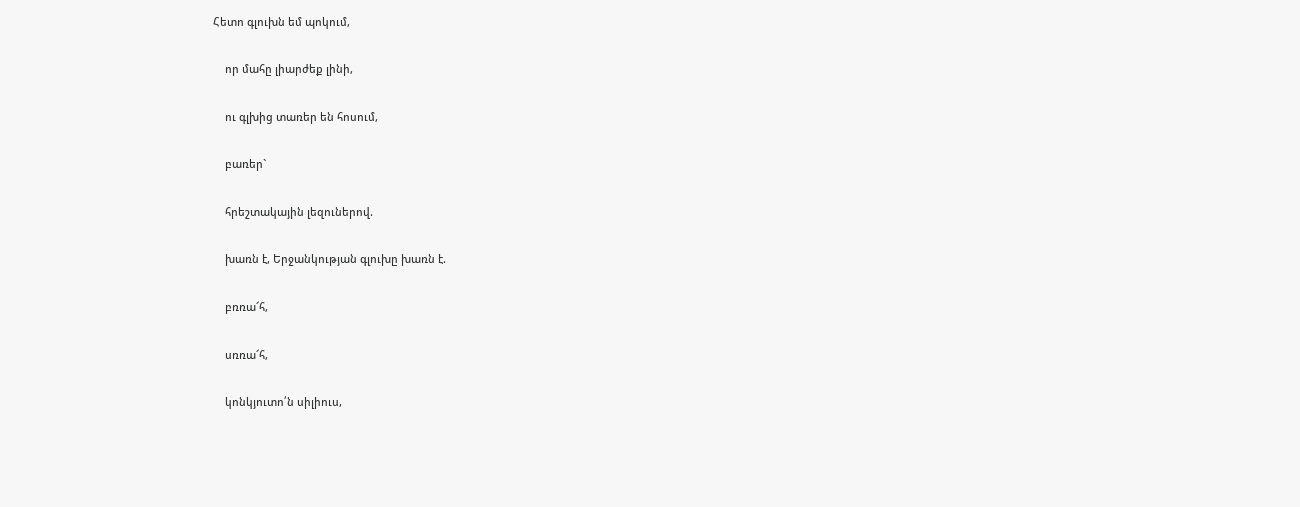Հետո գլուխն եմ պոկում,

    որ մահը լիարժեք լինի,

    ու գլխից տառեր են հոսում,

    բառեր`

    հրեշտակային լեզուներով.

    խառն է, Երջանկության գլուխը խառն է.

    բռռա՜հ,

    սռռա՜հ,

    կոնկյուտո՛ն սիլիուս,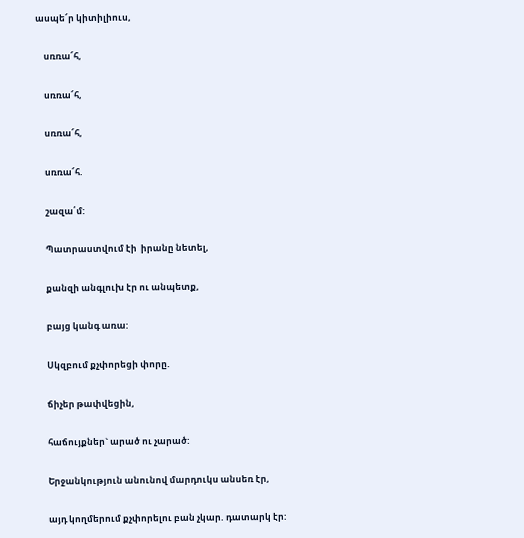ասպե՜ր կիտիլիուս,

    սռռա՜հ,

    սռռա՜հ,

    սռռա՜հ,

    սռռա՜հ.

    շազա՛մ:

    Պատրաստվում էի  իրանը նետել,

    քանզի անգլուխ էր ու անպետք,

    բայց կանգ առա:

    Սկզբում քչփորեցի փորը.

    ճիչեր թափվեցին,

    հաճույքներ` արած ու չարած:

    Երջանկություն անունով մարդուկս անսեռ էր,

    այդ կողմերում քչփորելու բան չկար. դատարկ էր: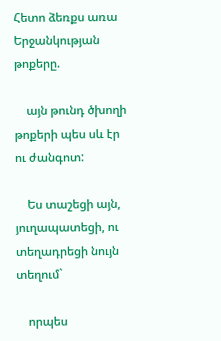Հետո ձեռքս առա Երջանկության թոքերը.

    այն թունդ ծխողի թոքերի պես սև էր ու ժանգոտ:

    Ես տաշեցի այն, յուղապատեցի, ու տեղադրեցի նույն տեղում`

    որպես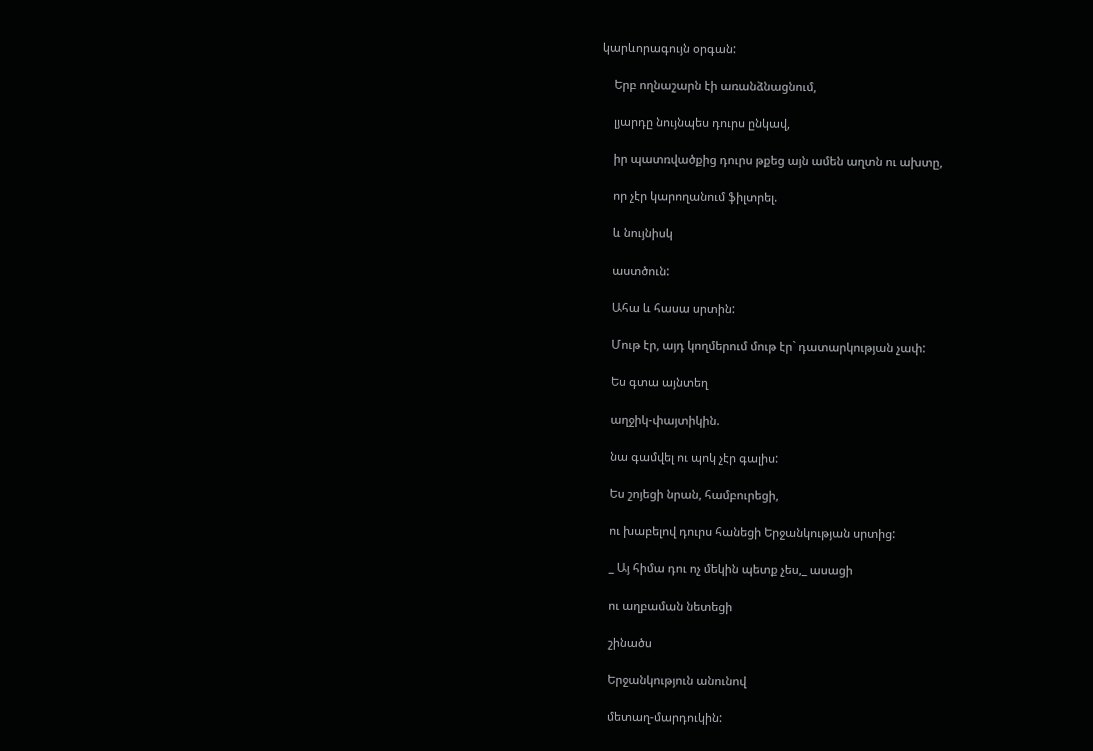կարևորագույն օրգան:

    Երբ ողնաշարն էի առանձնացնում,

    լյարդը նույնպես դուրս ընկավ,

    իր պատռվածքից դուրս թքեց այն ամեն աղտն ու ախտը,

    որ չէր կարողանում ֆիլտրել.

    և նույնիսկ

    աստծուն:

    Ահա և հասա սրտին:

    Մութ էր, այդ կողմերում մութ էր` դատարկության չափ:

    Ես գտա այնտեղ

    աղջիկ-փայտիկին.

    նա գամվել ու պոկ չէր գալիս:

    Ես շոյեցի նրան, համբուրեցի,

    ու խաբելով դուրս հանեցի Երջանկության սրտից:

    _ Այ հիմա դու ոչ մեկին պետք չես,_ ասացի

    ու աղբաման նետեցի

    շինածս

    Երջանկություն անունով

    մետաղ-մարդուկին: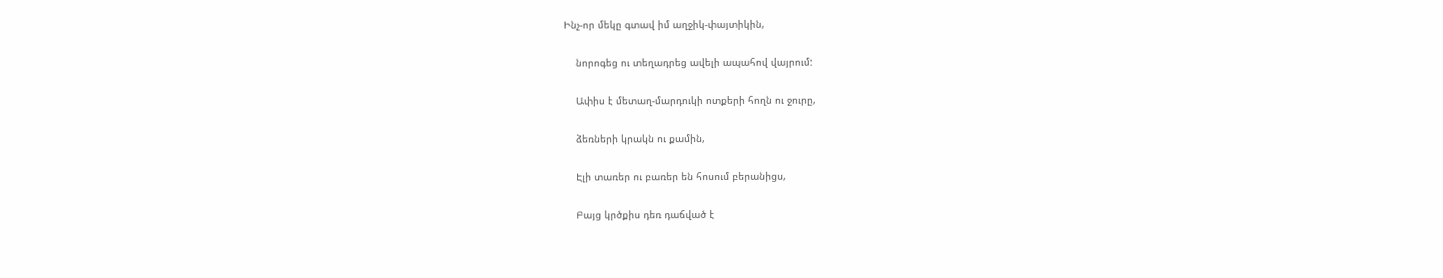Ինչ-որ մեկը գտավ իմ աղջիկ-փայտիկին,

    նորոգեց ու տեղադրեց ավելի ապահով վայրում:

    Ափիս է մետաղ-մարդուկի ոտքերի հողն ու ջուրը,

    ձեռների կրակն ու քամին,

    Էլի տառեր ու բառեր են հոսում բերանիցս,

    Բայց կրծքիս դեռ դաճված է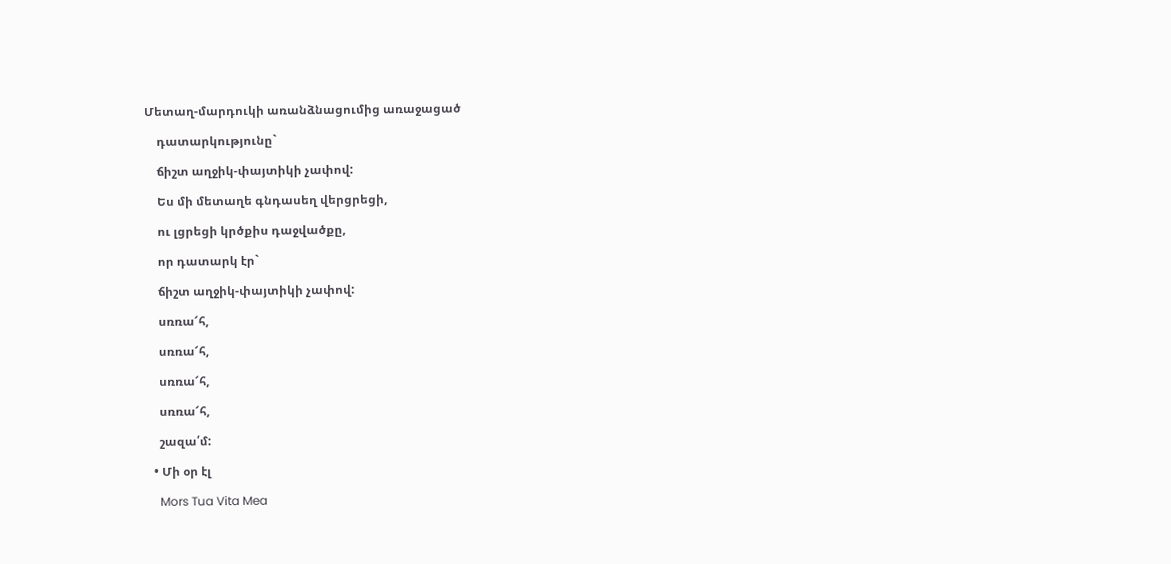Մետաղ-մարդուկի առանձնացումից առաջացած

    դատարկությունը`

    ճիշտ աղջիկ-փայտիկի չափով:

    Ես մի մետաղե գնդասեղ վերցրեցի,

    ու լցրեցի կրծքիս դաջվածքը,

    որ դատարկ էր`

    ճիշտ աղջիկ-փայտիկի չափով:

    սռռա՜հ,

    սռռա՜հ,

    սռռա՜հ,

    սռռա՜հ,

    շազա՛մ:

  • Մի օր էլ

    Mors Tua Vita Mea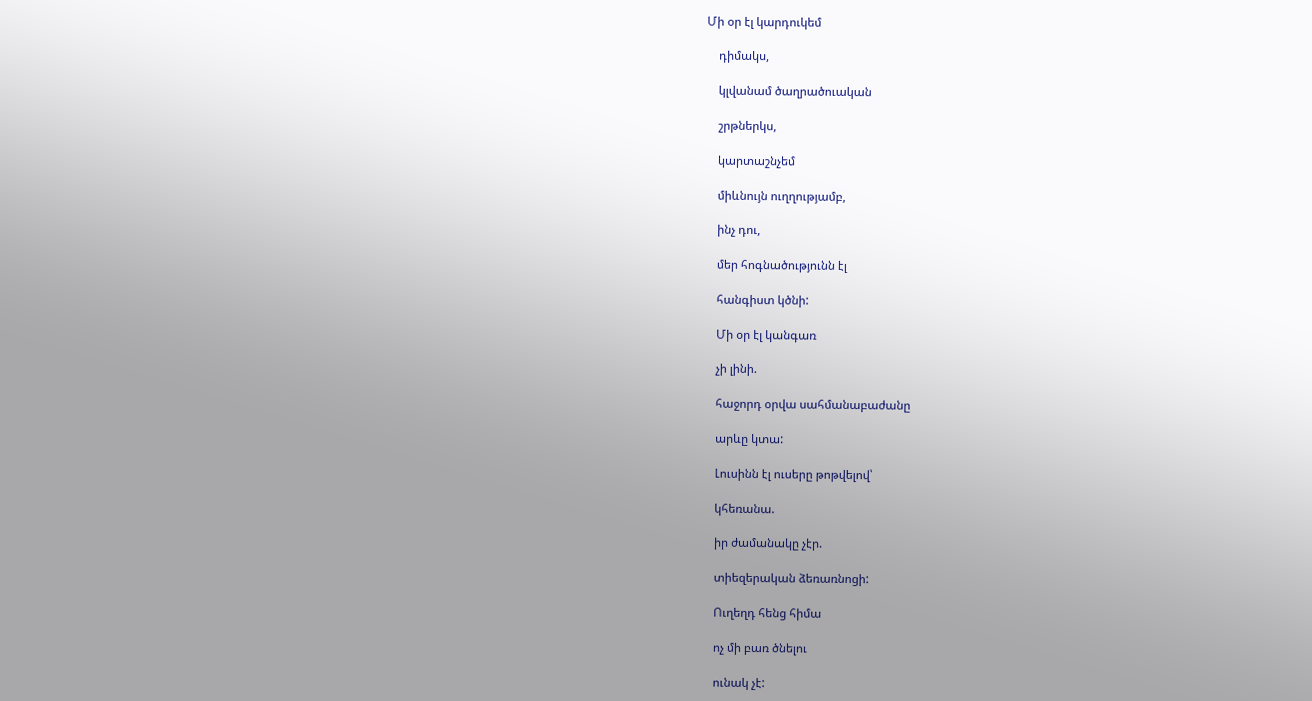Մի օր էլ կարդուկեմ

    դիմակս,

    կլվանամ ծաղրածուական

    շրթներկս,

    կարտաշնչեմ

    միևնույն ուղղությամբ,

    ինչ դու,

    մեր հոգնածությունն էլ

    հանգիստ կծնի:

    Մի օր էլ կանգառ

    չի լինի.

    հաջորդ օրվա սահմանաբաժանը

    արևը կտա:

    Լուսինն էլ ուսերը թոթվելով՝

    կհեռանա.

    իր ժամանակը չէր.

    տիեզերական ձեռառնոցի:

    Ուղեղդ հենց հիմա

    ոչ մի բառ ծնելու

    ունակ չէ: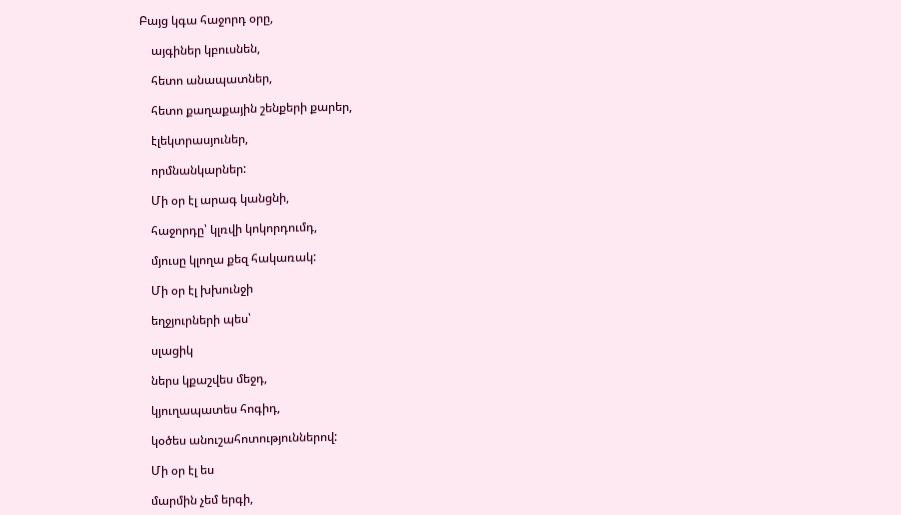Բայց կգա հաջորդ օրը,

    այգիներ կբուսնեն,

    հետո անապատներ,

    հետո քաղաքային շենքերի քարեր,

    էլեկտրասյուներ,

    որմնանկարներ:

    Մի օր էլ արագ կանցնի,

    հաջորդը՝ կլռվի կոկորդումդ,

    մյուսը կլողա քեզ հակառակ:

    Մի օր էլ խխունջի

    եղջյուրների պես՝

    սլացիկ

    ներս կքաշվես մեջդ,

    կյուղապատես հոգիդ,

    կօծես անուշահոտություններով:

    Մի օր էլ ես

    մարմին չեմ երգի,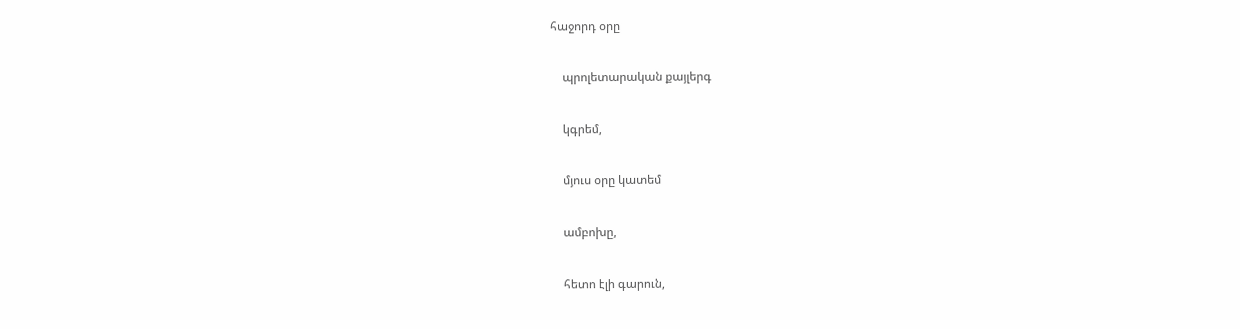հաջորդ օրը

    պրոլետարական քայլերգ

    կգրեմ,

    մյուս օրը կատեմ

    ամբոխը,

    հետո էլի գարուն,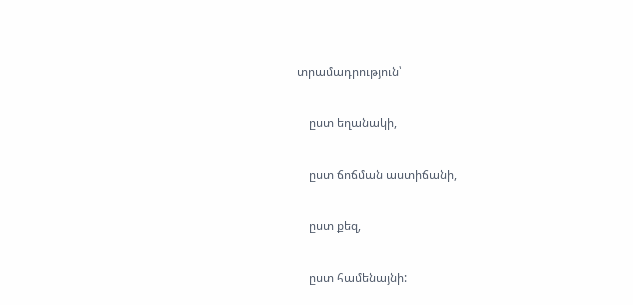տրամադրություն՝

    ըստ եղանակի,

    ըստ ճոճման աստիճանի,

    ըստ քեզ,

    ըստ համենայնի: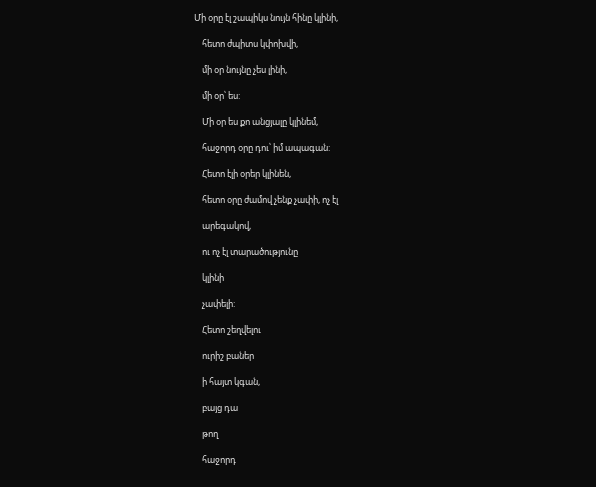Մի օրը էլ շապիկս նույն հինը կլինի,

    հետո ժպիտս կփոխվի,

    մի օր նույնը չես լինի,

    մի օր՝ ես:

    Մի օր ես քո անցյալը կլինեմ,

    հաջորդ օրը դու՝ իմ ապագան:

    Հետո էլի օրեր կլինեն,

    հետո օրը ժամով չենք չափի, ոչ էլ

    արեգակով,

    ու ոչ էլ տարածությունը

    կլինի

    չափելի:

    Հետո շեղվելու

    ուրիշ բաներ

    ի հայտ կգան,

    բայց դա

    թող

    հաջորդ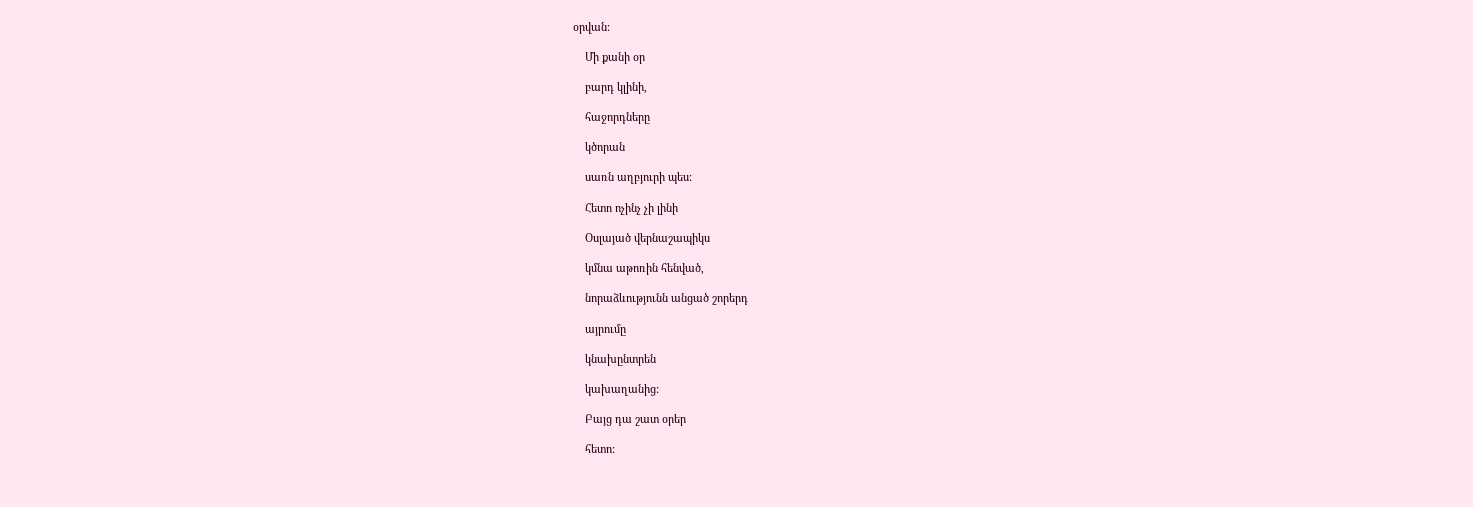օրվան:

    Մի քանի օր

    բարդ կլինի,

    հաջորդները

    կծորան

    սառն աղբյուրի պես:

    Հետո ոչինչ չի լինի

    Օսլայած վերնաշապիկս

    կմնա աթոռին հենված,

    նորաձևությունն անցած շորերդ

    այրումը

    կնախընտրեն

    կախաղանից:

    Բայց դա շատ օրեր

    հետո: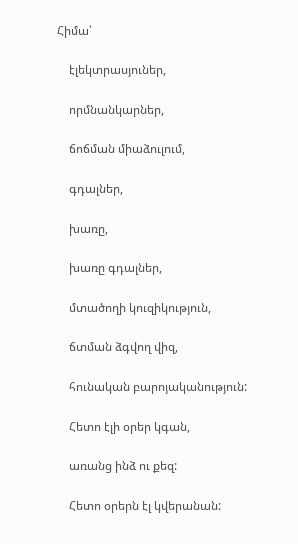Հիմա՝

    էլեկտրասյուներ,

    որմնանկարներ,

    ճոճման միաձուլում,

    գդալներ,

    խառը,

    խառը գդալներ,

    մտածողի կուզիկություն,

    ճտման ձգվող վիզ,

    հունական բարոյականություն:

    Հետո էլի օրեր կգան,

    առանց ինձ ու քեզ:

    Հետո օրերն էլ կվերանան: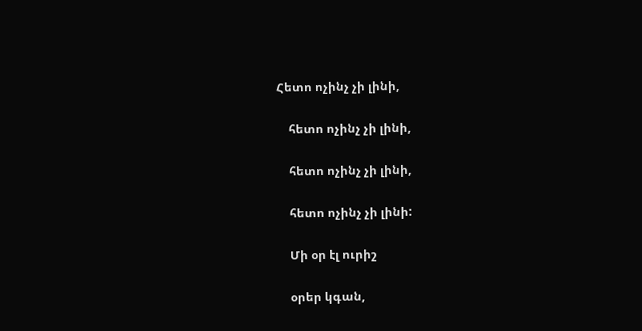Հետո ոչինչ չի լինի,

    հետո ոչինչ չի լինի,

    հետո ոչինչ չի լինի,

    հետո ոչինչ չի լինի:

    Մի օր էլ ուրիշ

    օրեր կգան,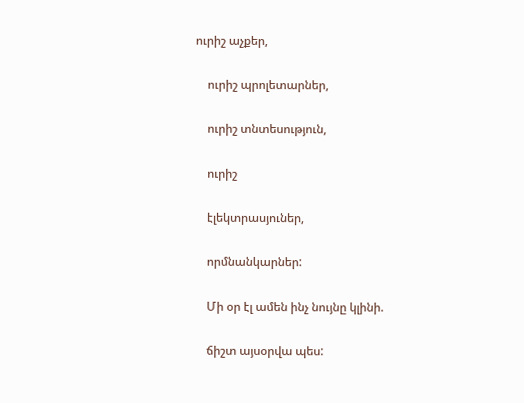ուրիշ աչքեր,

    ուրիշ պրոլետարներ,

    ուրիշ տնտեսություն,

    ուրիշ

    էլեկտրասյուներ,

    որմնանկարներ:

    Մի օր էլ ամեն ինչ նույնը կլինի.

    ճիշտ այսօրվա պես: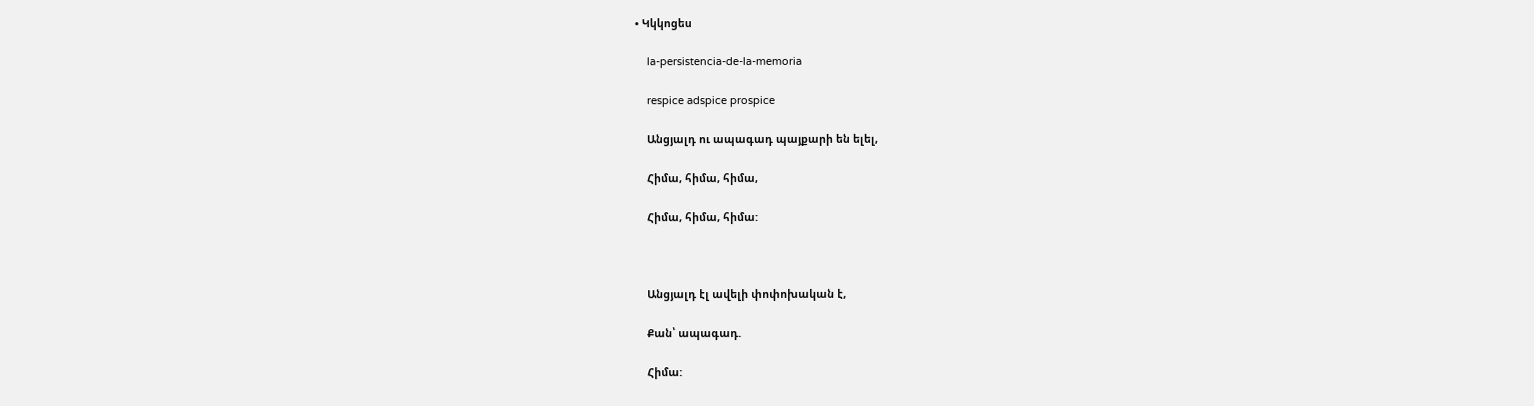• Կկկոցես

    la-persistencia-de-la-memoria

    respice adspice prospice

    Անցյալդ ու ապագադ պայքարի են ելել,

    Հիմա, հիմա, հիմա,

    Հիմա, հիմա, հիմա:



    Անցյալդ էլ ավելի փոփոխական է,

    Քան՝ ապագադ.

    Հիմա: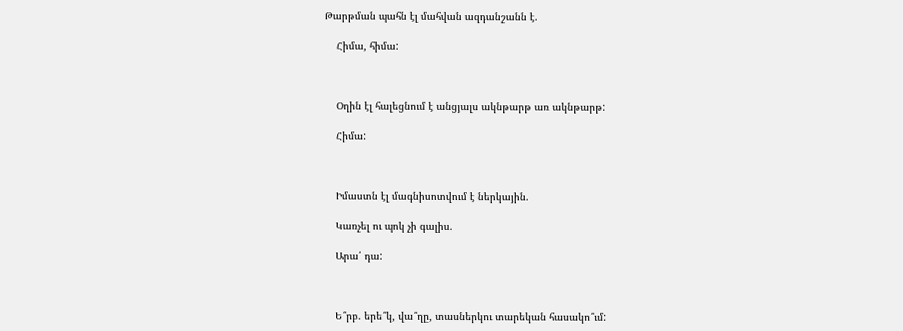Թարթման պահն էլ մահվան ազդանշանն է.

    Հիմա, հիմա:



    Օղին էլ հալեցնում է անցյալս ակնթարթ առ ակնթարթ:

    Հիմա:



    Իմաստն էլ մագնիսոտվում է ներկային.

    Կառչել ու պոկ չի գալիս.

    Արա՛ դա:



    Ե՞րբ. երե՞կ, վա՞ղը, տասներկու տարեկան հասակո՞ւմ: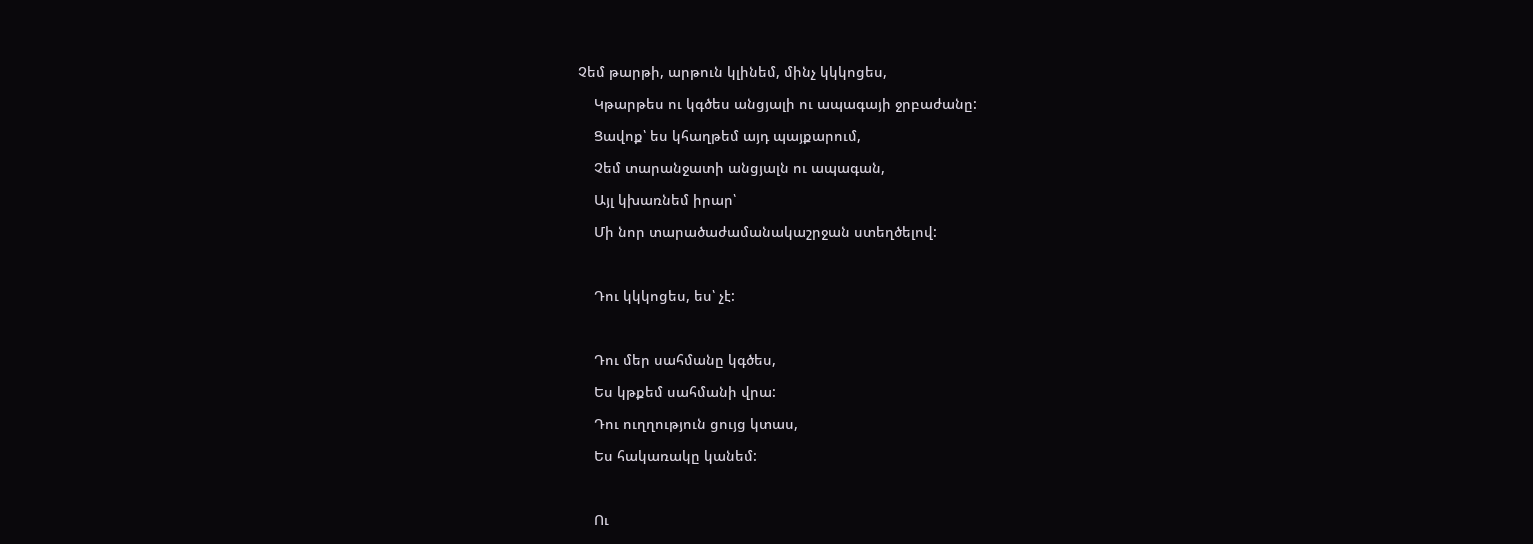Չեմ թարթի, արթուն կլինեմ, մինչ կկկոցես,

    Կթարթես ու կգծես անցյալի ու ապագայի ջրբաժանը:

    Ցավոք՝ ես կհաղթեմ այդ պայքարում,

    Չեմ տարանջատի անցյալն ու ապագան,

    Այլ կխառնեմ իրար՝

    Մի նոր տարածաժամանակաշրջան ստեղծելով:



    Դու կկկոցես, ես՝ չէ:



    Դու մեր սահմանը կգծես,

    Ես կթքեմ սահմանի վրա:

    Դու ուղղություն ցույց կտաս,

    Ես հակառակը կանեմ:



    Ու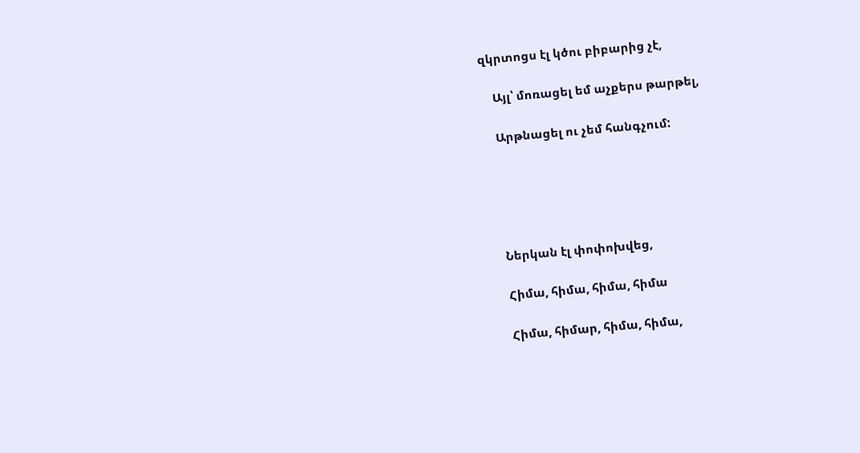զկրտոցս էլ կծու բիբարից չէ,

    Այլ՝ մոռացել եմ աչքերս թարթել,

    Արթնացել ու չեմ հանգչում:





    Ներկան էլ փոփոխվեց,

    Հիմա, հիմա, հիմա, հիմա

    Հիմա, հիմար, հիմա, հիմա,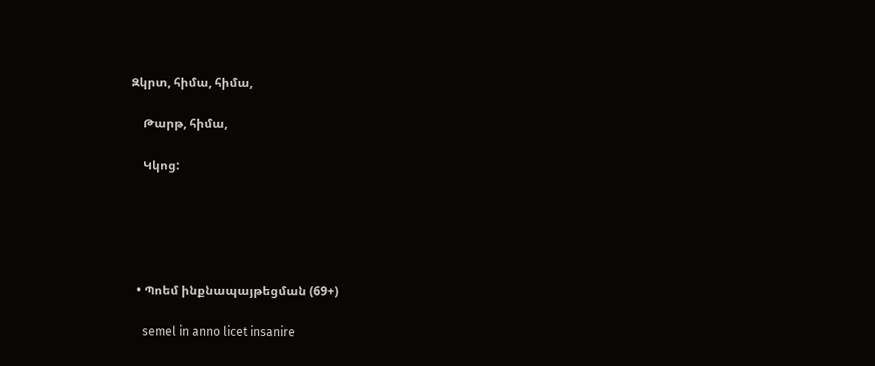Զկրտ, հիմա, հիմա,

    Թարթ, հիմա,

    Կկոց:





  • Պոեմ ինքնապայթեցման (69+)

    semel in anno licet insanire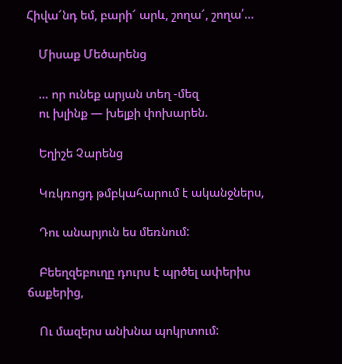Հիվա՜նդ եմ, բարի՜ արև, շողա՜, շողա՛…

    Միսաք Մեծարենց

    … որ ունեք արյան տեղ -մեզ
    ու խլինք — խելքի փոխարեն.

    Եղիշե Չարենց

    Կռկռոցդ թմբկահարում է ականջներս,

    Դու անարյուն ես մեռնում:

    Բեեղզեբուղը դուրս է պրծել ափերիս ճաքերից,

    Ու մազերս անխնա պոկրտում: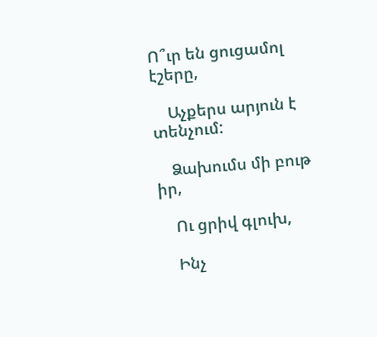Ո՞ւր են ցուցամոլ էշերը,

    Աչքերս արյուն է տենչում:

    Ձախումս մի բութ իր,

    Ու ցրիվ գլուխ,

    Ինչ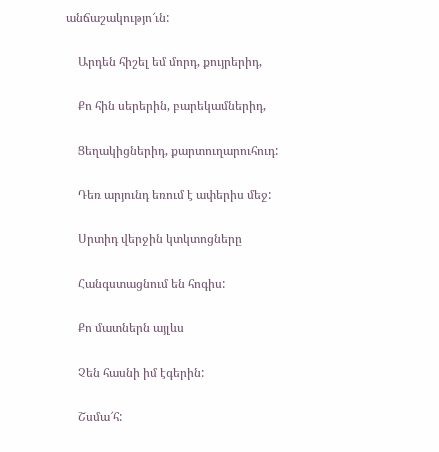անճաշակությո՜ւն:

    Արդեն հիշել եմ մորդ, քույրերիդ,

    Քո հին սերերին, բարեկամներիդ,

    Ցեղակիցներիդ, քարտուղարուհուդ:

    Դեռ արյունդ եռում է ափերիս մեջ:

    Սրտիդ վերջին կտկտոցները

    Հանգստացնում են հոգիս:

    Քո մատներն այլևս

    Չեն հասնի իմ էգերին:

    Շսմա՜հ: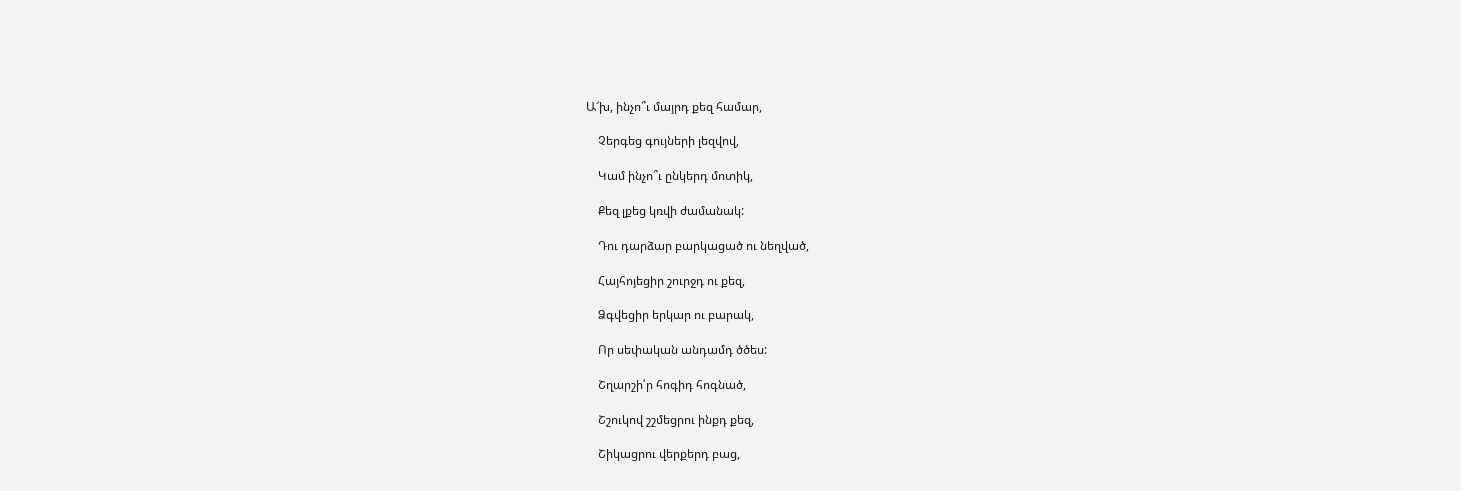Ա՜խ, ինչո՞ւ մայրդ քեզ համար,

    Չերգեց գույների լեզվով,

    Կամ ինչո՞ւ ընկերդ մոտիկ,

    Քեզ լքեց կռվի ժամանակ:

    Դու դարձար բարկացած ու նեղված,

    Հայհոյեցիր շուրջդ ու քեզ,

    Ձգվեցիր երկար ու բարակ,

    Որ սեփական անդամդ ծծես:

    Շղարշի՛ր հոգիդ հոգնած,

    Շշուկով շշմեցրու ինքդ քեզ,

    Շիկացրու վերքերդ բաց,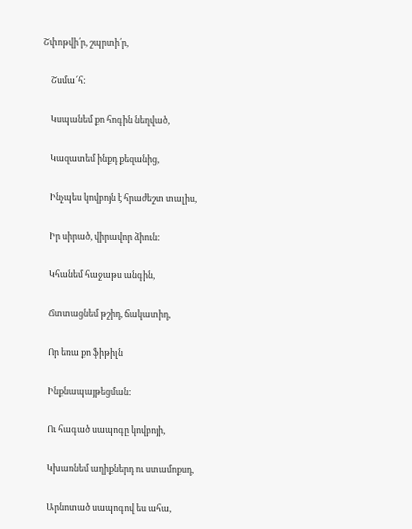Շփոթվի՛ր, շպրտի՛ր,

    Շսմա՜հ:

    Կսպանեմ քո հոգին նեղված,

    Կազատեմ ինքդ քեզանից,

    Ինչպես կովբոյն է հրաժեշտ տալիս,

    Իր սիրած, վիրավոր ձիուն:

    Կհանեմ հաջաթս անգին,

    Ճտտացնեմ թշիդ, ճակատիդ,

    Որ եռա քո ֆիթիլն

    Ինքնապայթեցման:

    Ու հագած սապոգը կովբոյի,

    Կխառնեմ աղիքներդ ու ստամոքսդ,

    Արնոտած սապոգով ես ահա,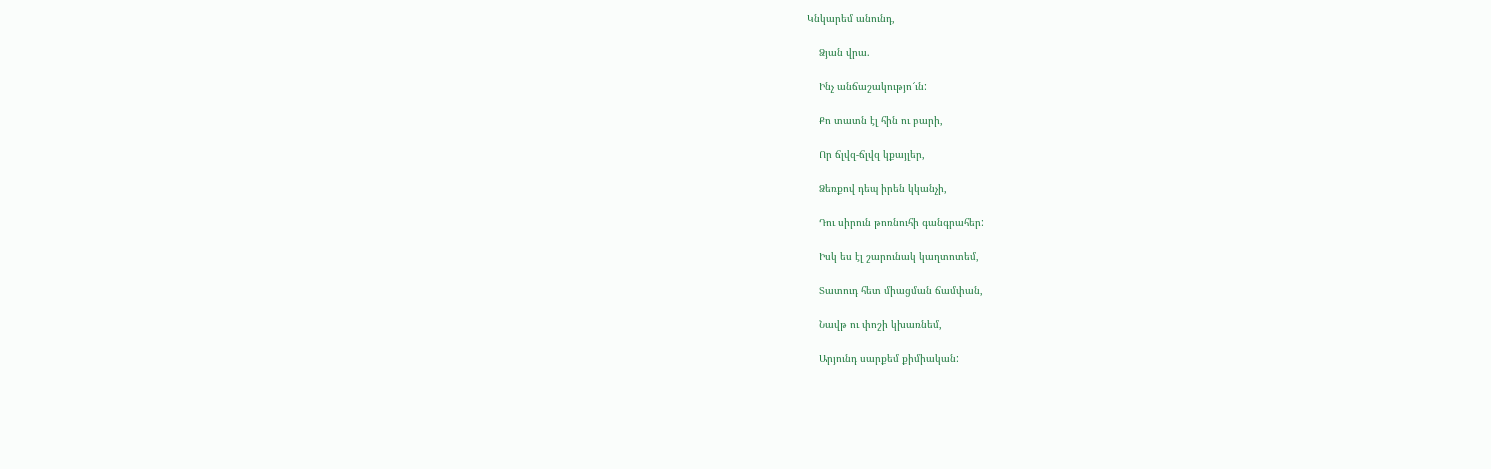Կնկարեմ անունդ,

    Ձյան վրա.

    Ինչ անճաշակությո՜ւն:

    Քո տատն էլ հին ու բարի,

    Որ ճլվզ-ճլվզ կքայլեր,

    Ձեռքով դեպ իրեն կկանչի,

    Դու սիրուն թոռնուհի գանգրահեր:

    Իսկ ես էլ շարունակ կաղտոտեմ,

    Տատուդ հետ միացման ճամփան,

    Նավթ ու փոշի կխառնեմ,

    Արյունդ սարքեմ քիմիական: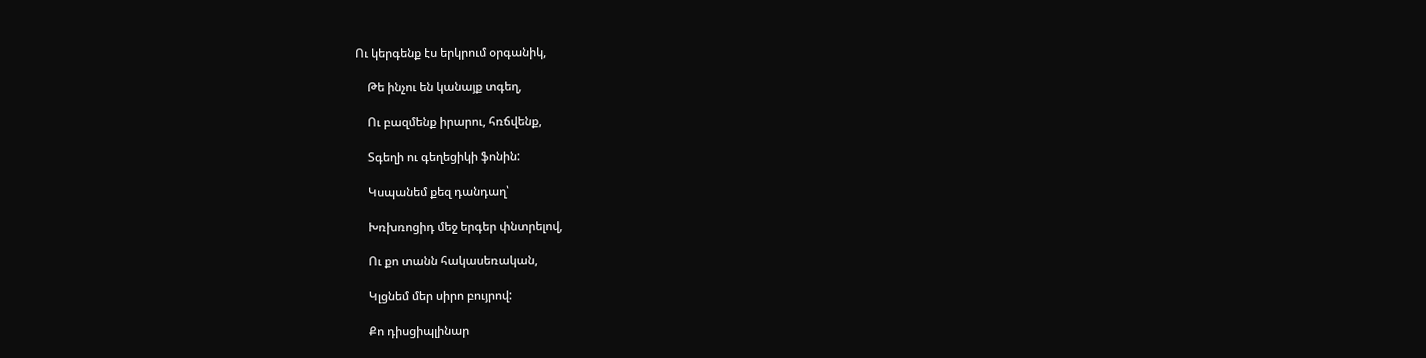Ու կերգենք էս երկրում օրգանիկ,

    Թե ինչու են կանայք տգեղ,

    Ու բազմենք իրարու, հռճվենք,

    Տգեղի ու գեղեցիկի ֆոնին:

    Կսպանեմ քեզ դանդաղ՝

    Խռխռոցիդ մեջ երգեր փնտրելով,

    Ու քո տանն հակասեռական,

    Կլցնեմ մեր սիրո բույրով:

    Քո դիսցիպլինար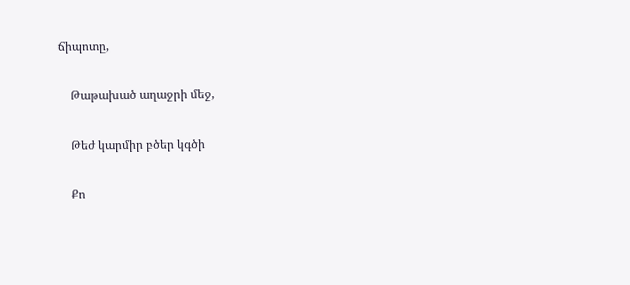ճիպոտը,

    Թաթախած աղաջրի մեջ,

    Թեժ կարմիր բծեր կգծի

    Քո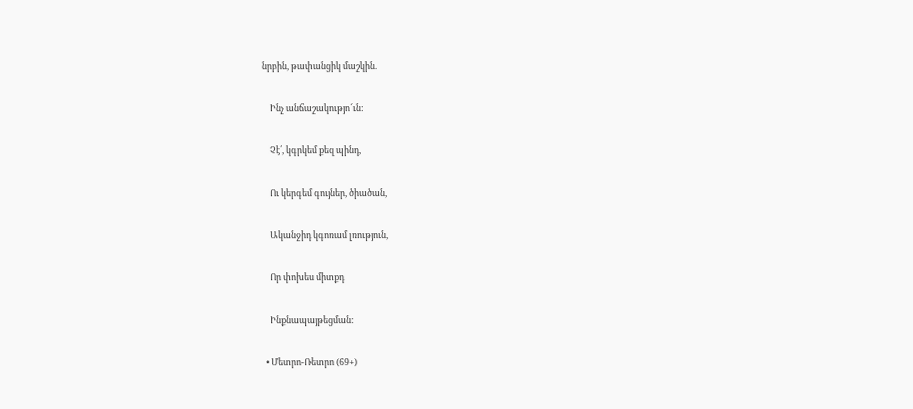նրբին, թափանցիկ մաշկին.

    Ինչ անճաշակությո՜ւն:

    Չէ՛, կգրկեմ քեզ պինդ,

    Ու կերգեմ գույներ, ծիածան,

    Ականջիդ կգոռամ լռություն,

    Որ փոխես միտքդ

    Ինքնապայթեցման:

  • Մետրո-Ռետրո (69+)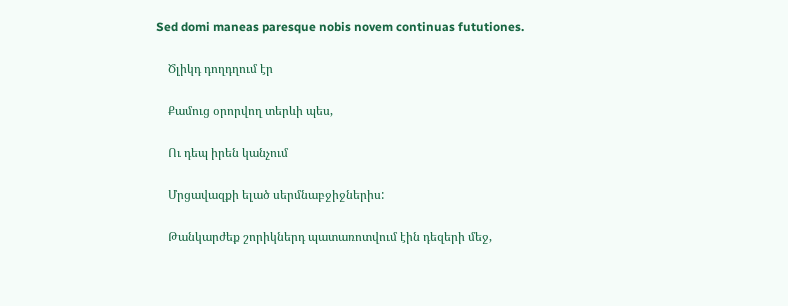Sed domi maneas paresque nobis novem continuas fututiones.

    Ծլիկդ դողդղում էր

    Քամուց օրորվող տերևի պես,

    Ու դեպ իրեն կանչում

    Մրցավազքի ելած սերմնաբջիջներիս:

    Թանկարժեք շորիկներդ պատառոտվում էին դեզերի մեջ,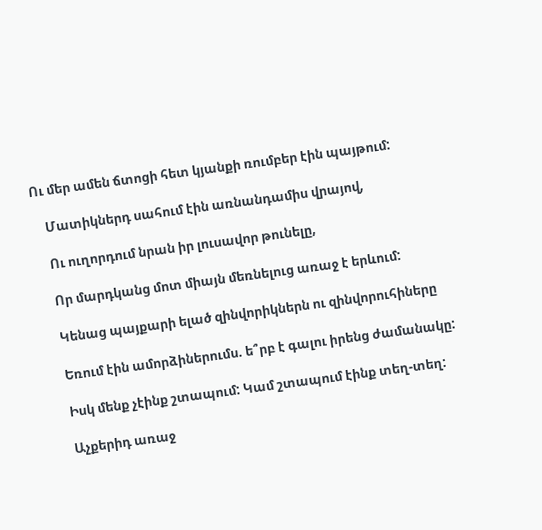Ու մեր ամեն ճտոցի հետ կյանքի ռումբեր էին պայթում:

    Մատիկներդ սահում էին առնանդամիս վրայով,

    Ու ուղորդում նրան իր լուսավոր թունելը,

    Որ մարդկանց մոտ միայն մեռնելուց առաջ է երևում:

    Կենաց պայքարի ելած զինվորիկներն ու զինվորուհիները

    Եռում էին ամորձիներումս. ե՞րբ է գալու իրենց ժամանակը:

    Իսկ մենք չէինք շտապում: Կամ շտապում էինք տեղ-տեղ:

    Աչքերիդ առաջ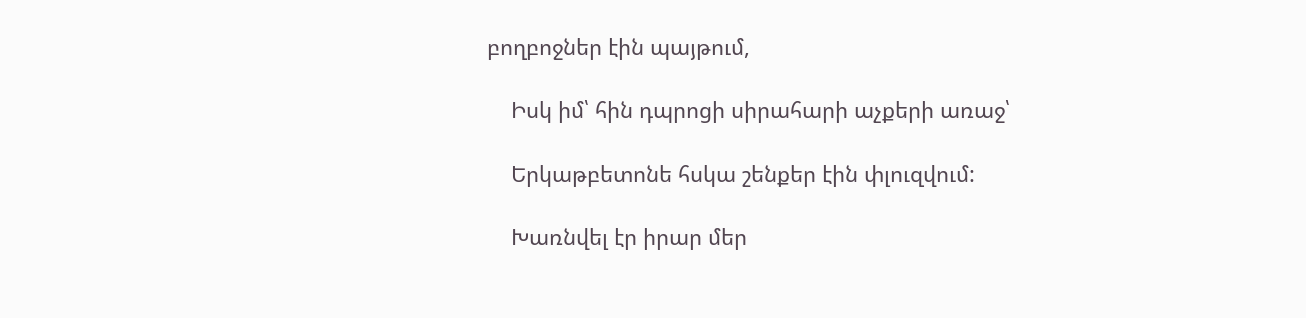բողբոջներ էին պայթում,

    Իսկ իմ՝ հին դպրոցի սիրահարի աչքերի առաջ՝

    Երկաթբետոնե հսկա շենքեր էին փլուզվում:

    Խառնվել էր իրար մեր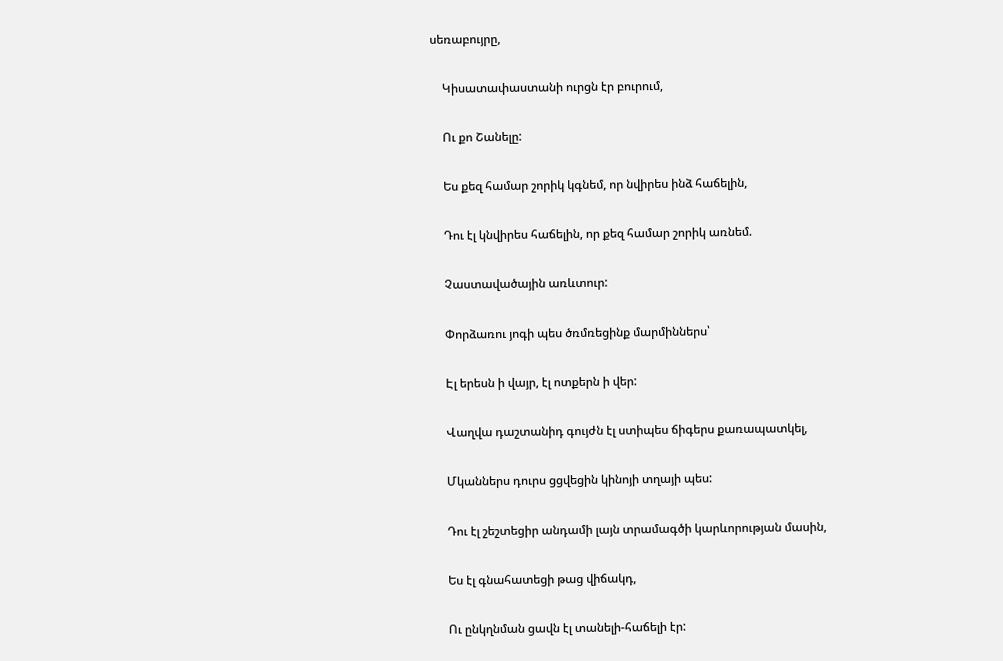սեռաբույրը,

    Կիսատափաստանի ուրցն էր բուրում,

    Ու քո Շանելը:

    Ես քեզ համար շորիկ կգնեմ, որ նվիրես ինձ հաճելին,

    Դու էլ կնվիրես հաճելին, որ քեզ համար շորիկ առնեմ.

    Չաստավածային առևտուր:

    Փորձառու յոգի պես ծռմռեցինք մարմիններս՝

    Էլ երեսն ի վայր, էլ ոտքերն ի վեր:

    Վաղվա դաշտանիդ գույժն էլ ստիպես ճիգերս քառապատկել,

    Մկաններս դուրս ցցվեցին կինոյի տղայի պես:

    Դու էլ շեշտեցիր անդամի լայն տրամագծի կարևորության մասին,

    Ես էլ գնահատեցի թաց վիճակդ,

    Ու ընկղնման ցավն էլ տանելի-հաճելի էր: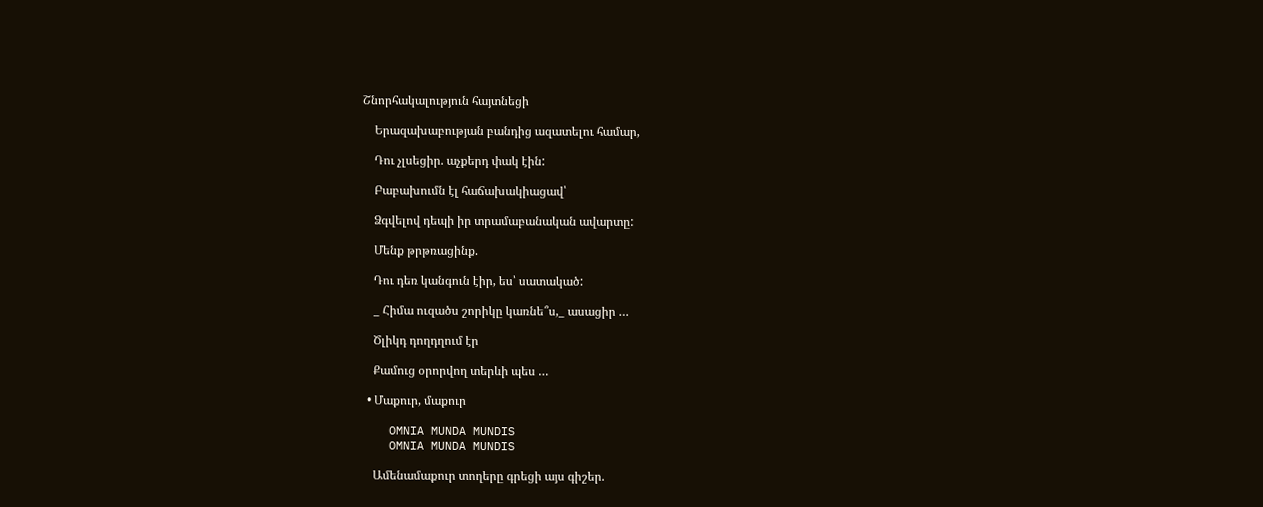Շնորհակալություն հայտնեցի

    Երազախաբության բանդից ազատելու համար,

    Դու չլսեցիր. աչքերդ փակ էին:

    Բաբախումն էլ հաճախակիացավ՝

    Ձգվելով դեպի իր տրամաբանական ավարտը:

    Մենք թրթռացինք.

    Դու դեռ կանգուն էիր, ես՝ սատակած:

    _ Հիմա ուզածս շորիկը կառնե՞ս,_ ասացիր …

    Ծլիկդ դողդղում էր

    Քամուց օրորվող տերևի պես …

  • Մաքուր, մաքուր

    OMNIA MUNDA MUNDIS
    OMNIA MUNDA MUNDIS

    Ամենամաքուր տողերը գրեցի այս գիշեր.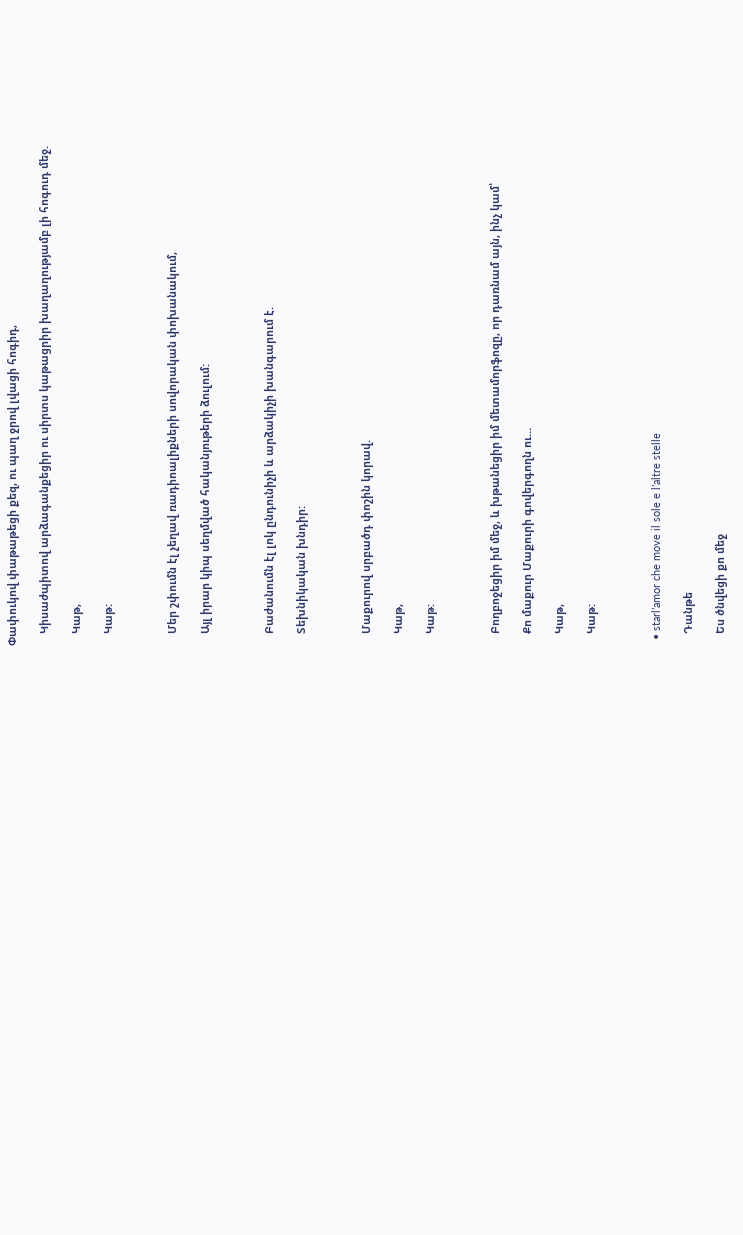Փափուկով փաթաթեցի քեզ, ու պաղ ջրով լվացի հոգիդ,

    Կիսաժպիտով արձագանքեցիր ու սիրտս կաթացրիր խաղաղությամբ լի հոգուդ մեջ.

    Կաթ,

    Կաթ:



    Մեր շփումն էլ չեղավ ռադիոալիքների սովորական փոխանակում,

    Այլ իրար կիպ սեղմված հականյութերի ձուլում:



    Բաժանումն էլ լոկ ընդունիչի և արձակիչի խանգարում է.

    Տեխնիկական խնդիր:



    Մաքուրով սրբածդ փոշին կորավ.

    Կաթ,

    Կաթ:



    Բողբոջեցիր իմ մեջ, և խթանեցիր իմ մետամորֆոզը, որ դառնամ այն, ինչ կամ՝

    Քո մաքուր Մաքուրի գովերգողն ու…

    Կաթ,

    Կաթ:



  • starl’amor che move il sole e l’altre stelle

    Դանթե

    Ես ծնվեցի քո մեջ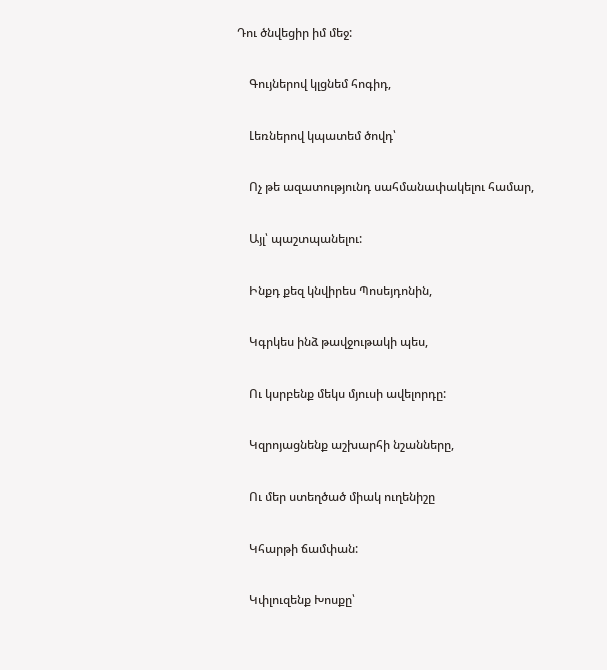Դու ծնվեցիր իմ մեջ:

    Գույներով կլցնեմ հոգիդ,

    Լեռներով կպատեմ ծովդ՝

    Ոչ թե ազատությունդ սահմանափակելու համար,

    Այլ՝ պաշտպանելու:

    Ինքդ քեզ կնվիրես Պոսեյդոնին,

    Կգրկես ինձ թավջութակի պես,

    Ու կսրբենք մեկս մյուսի ավելորդը:

    Կզրոյացնենք աշխարհի նշանները,

    Ու մեր ստեղծած միակ ուղենիշը

    Կհարթի ճամփան:

    Կփլուզենք Խոսքը՝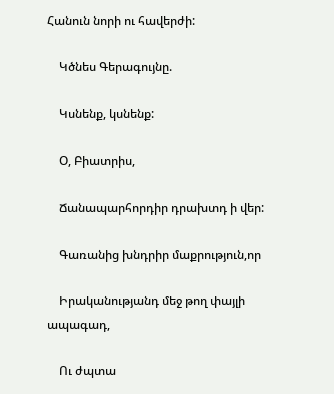Հանուն նորի ու հավերժի:

    Կծնես Գերագույնը.

    Կսնենք, կսնենք:

    Օ, Բիատրիս,

    Ճանապարհորդիր դրախտդ ի վեր:

    Գառանից խնդրիր մաքրություն,որ

    Իրականությանդ մեջ թող փայլի ապագադ,

    Ու ժպտա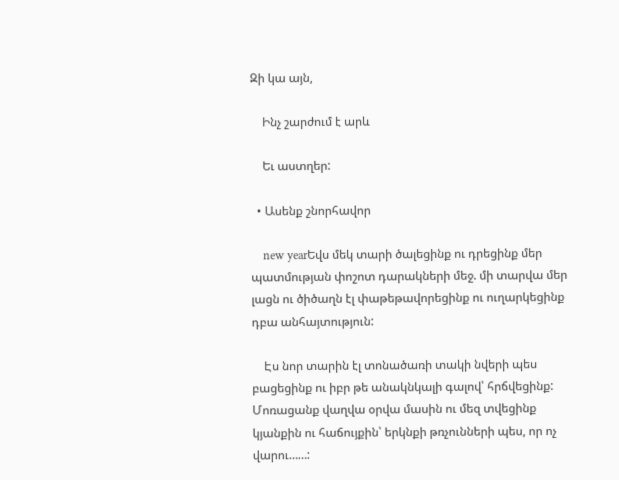Զի կա այն,

    Ինչ շարժում է արև

    Եւ աստղեր:

  • Ասենք շնորհավոր

    new yearԵվս մեկ տարի ծալեցինք ու դրեցինք մեր պատմության փոշոտ դարակների մեջ. մի տարվա մեր լացն ու ծիծաղն էլ փաթեթավորեցինք ու ուղարկեցինք դբա անհայտություն:

    Էս նոր տարին էլ տոնածառի տակի նվերի պես բացեցինք ու իբր թե անակնկալի գալով՝ հրճվեցինք: Մոռացանք վաղվա օրվա մասին ու մեզ տվեցինք կյանքին ու հաճույքին՝ երկնքի թռչունների պես, որ ոչ վարու……: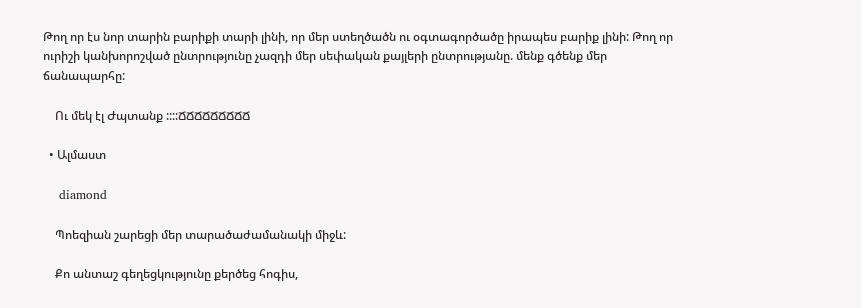Թող որ էս նոր տարին բարիքի տարի լինի, որ մեր ստեղծածն ու օգտագործածը իրապես բարիք լինի: Թող որ ուրիշի կանխորոշված ընտրությունը չազդի մեր սեփական քայլերի ընտրությանը. մենք գծենք մեր ճանապարհը:

    Ու մեկ էլ Ժպտանք ::::ՃՃՃՃՃՃՃՃՃ

  • Ալմաստ

    diamond

    Պոեզիան շարեցի մեր տարածաժամանակի միջև:

    Քո անտաշ գեղեցկությունը քերծեց հոգիս,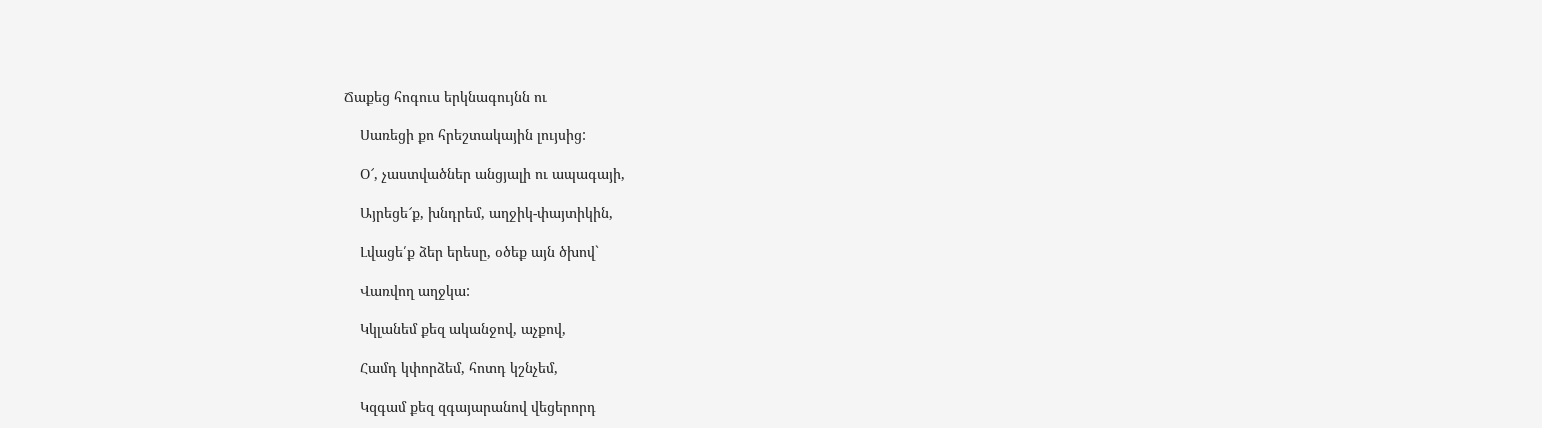Ճաքեց հոգուս երկնագույնն ու

    Սառեցի քո հրեշտակային լույսից:

    Օ՜, չաստվածներ անցյալի ու ապագայի,

    Այրեցե՜ք, խնդրեմ, աղջիկ-փայտիկին,

    Լվացե՛ք ձեր երեսը, օծեք այն ծխով`

    Վառվող աղջկա:

    Կկլանեմ քեզ ականջով, աչքով,

    Համդ կփորձեմ, հոտդ կշնչեմ,

    Կզգամ քեզ զգայարանով վեցերորդ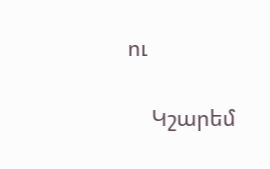ու

    Կշարեմ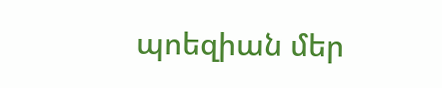պոեզիան մեր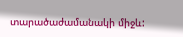տարածաժամանակի միջև: